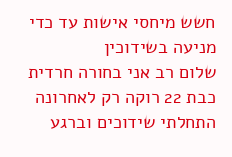חשש מיחסי אישות עד כדי מניעה בשידוכין
שלום רב אני בחורה חרדית כבת 22 רוקה רק לאחרונה התחלתי שידוכים וברגע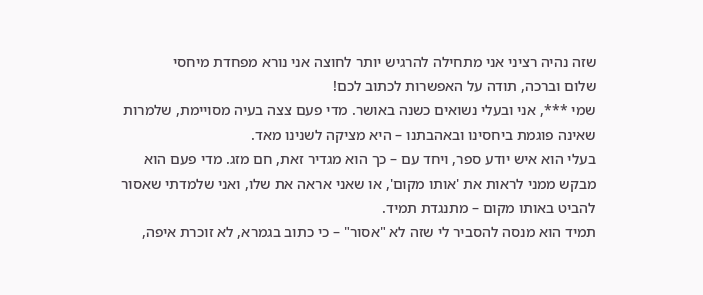שזה נהיה רציני אני מתחילה להרגיש יותר לחוצה אני נורא מפחדת מיחסי
שלום וברכה, תודה על האפשרות לכתוב לכם!
שמי ***, אני ובעלי נשואים כשנה באושר. מדי פעם צצה בעיה מסויימת, שלמרות שאינה פוגמת ביחסינו ובאהבתנו – היא מציקה לשנינו מאד.
בעלי הוא איש יודע ספר, ויחד עם – כך הוא מגדיר זאת, חם מזג. מדי פעם הוא מבקש ממני לראות את 'אותו מקום', או שאני אראה את שלו, ואני שלמדתי שאסור להביט באותו מקום – מתנגדת תמיד.
תמיד הוא מנסה להסביר לי שזה לא "אסור" – כי כתוב בגמרא, לא זוכרת איפה,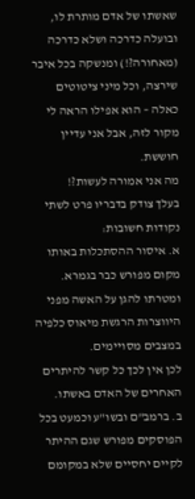שאשתו של אדם מותרת לו, ובועלה כדרכה ושלא כדרכה (מאחורה?!) ומנשקה בכל איבר שירצה, וכל מיני ציטוטים כאלה – הוא אפילו הראה לי מקור לזה, אבל אני עדיין חוששת.
מה אני אמורה לעשות?!
בעלך צודק בדבריו פרט לשתי נקודות חשובות:
א. איסור ההסתכלות באותו מקום מפורש כבר בגמרא. ומטרתו להגן על האשה מפני היווצרות הרגשת מיאוס כלפיה במצבים מסויימים.
לכן אין לכך כל קשר להיתרים האחרים של האדם באשתו.
ב. ברמב"ם ובשו"ע וכמעט בכל הפוסקים מפורש שגם ההיתר לקיים יחסיים שלא במקומם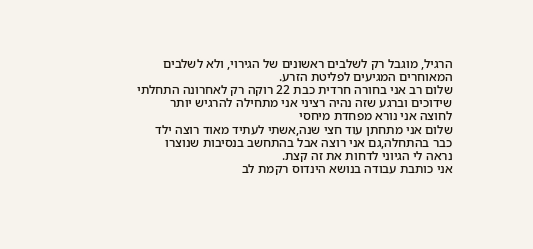הרגיל, מוגבל רק לשלבים ראשונים של הגירוי, ולא לשלבים המאוחרים המגיעים לפליטת הזרע.
שלום רב אני בחורה חרדית כבת 22 רוקה רק לאחרונה התחלתי שידוכים וברגע שזה נהיה רציני אני מתחילה להרגיש יותר לחוצה אני נורא מפחדת מיחסי
שלום אני מתחתן עוד חצי שנה,אשתי לעתיד מאוד רוצה ילד כבר בהתחלה,גם אני רוצה אבל בהתחשב בנסיבות שנוצרו נראה לי הגיוני לדחות את זה קצת.
אני כותבת עבודה בנושא הינדוס רקמת לב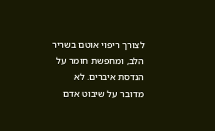לצורך ריפוי אוטם בשריר הלב, ומחפשת חומר על הנדסת איברים. לא מדובר על שיבוט אדם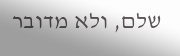שלם, ולא מדובר